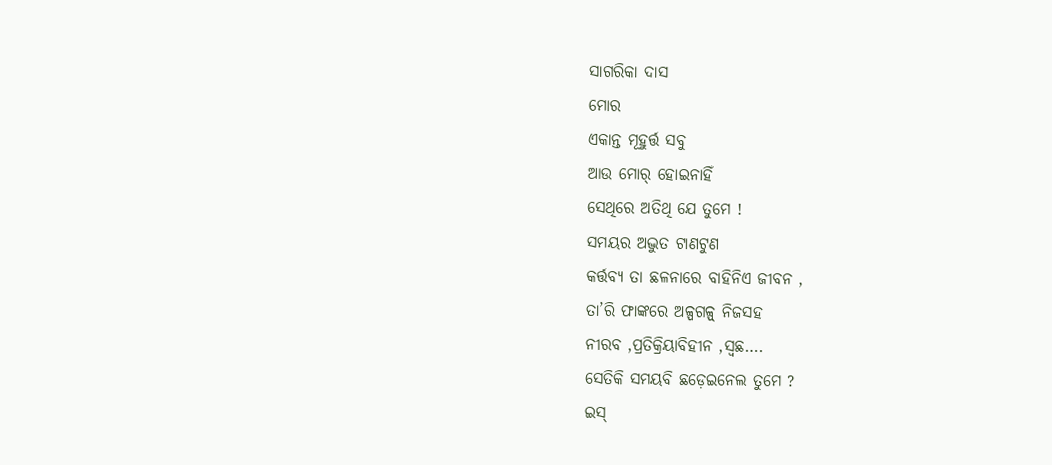ସାଗରିକା ଦାସ
ମୋର
ଏକାନ୍ତ ମୂହୁର୍ତ୍ତ ସବୁ
ଆଉ ମୋର୍ ହୋଇନାହିଁ
ସେଥିରେ ଅତିଥି ଯେ ତୁମେ !
ସମୟର ଅଦ୍ଭୁତ ଟାଣଟୁଣ
କର୍ତ୍ତବ୍ୟ ତା ଛଳନାରେ ବାହିନିଏ ଜୀବନ ,
ତା’ରି ଫାଙ୍କରେ ଅଳ୍ପଗଳ୍ପ୍ ନିଜସହ
ନୀରବ ,ପ୍ରତିକ୍ରିୟାବିହୀନ ,ସ୍ବଛ….
ସେତିକି ସମୟବି ଛଡ଼େଇନେଲ ତୁମେ ?
ଇସ୍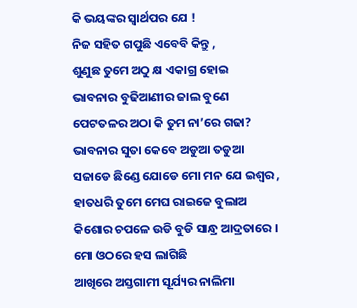କି ଭୟଙ୍କର ସ୍ୱାର୍ଥପର ଯେ !
ନିଜ ସହିତ ଗପୁଛି ଏବେବି କିନ୍ତୁ ,
ଶୁଣୁଛ ତୁମେ ଅଠୁ କ୍ଷ ଏକାଗ୍ର ହୋଇ
ଭାବନାର ବୁଢିଆଣୀର ଜାଲ ବୁଣେ
ପେଟତଳର ଅଠା କି ତୁମ ନା’ରେ ଗଢା?
ଭାବନାର ସୁତା କେବେ ଅଡୁଆ ତଡୁଆ
ସଜାଡେ ଛିଣ୍ଡେ ଯୋଡେ ମୋ ମନ ଯେ ଇଶ୍ବର ,
ହାତଧରି ତୁମେ ମେଘ ରାଇଜେ ବୁଲାଅ
କିଶୋର ଚପଳେ ଉଡି ବୁଡି ସାନ୍ଧ୍ର ଆଦ୍ରତାରେ ।
ମୋ ଓଠରେ ହସ ଲାଗିଛି
ଆଖିରେ ଅସ୍ତଗାମୀ ସୂର୍ଯ୍ୟର ନାଲିମା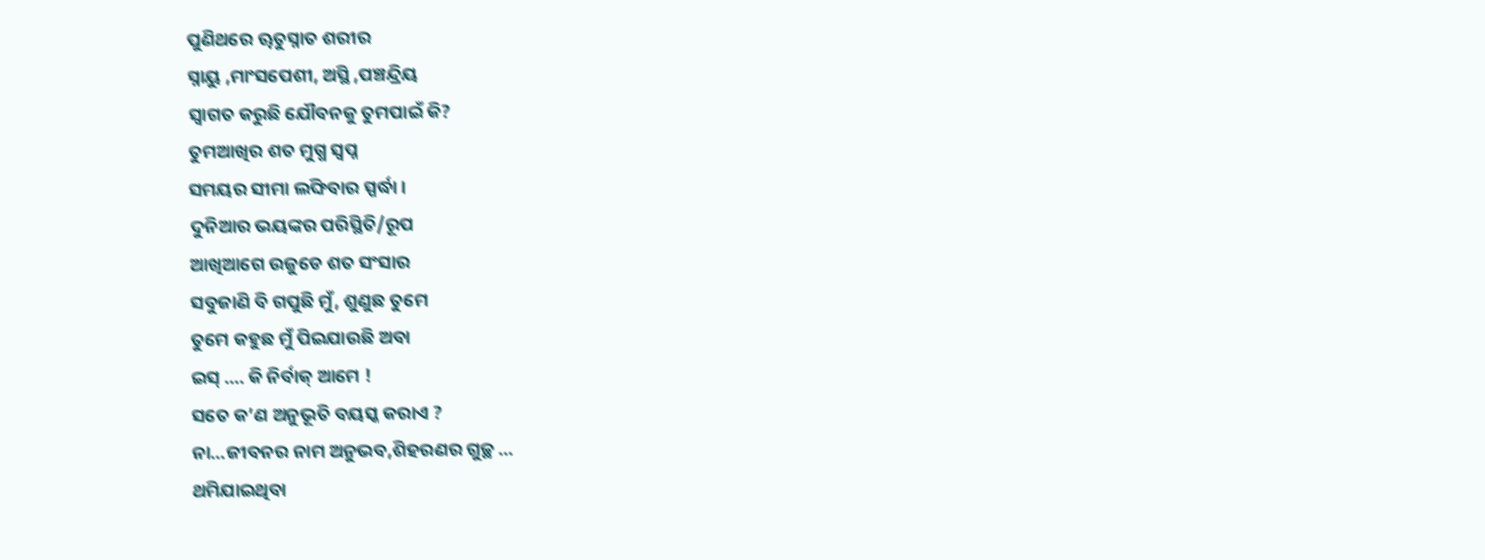ପୁଣିଥରେ ୠତୁସ୍ନାତ ଶରୀର
ସ୍ନାୟୁ ,ମାଂସପେଶୀ, ଅସ୍ଥି ,ପଞ୍ଚନ୍ଦ୍ରିୟ
ସ୍ବାଗତ କରୁଛି ଯୌବନକୁ ତୁମପାଇଁ କି?
ତୁମଆଖିର ଶତ ମୁଗ୍ଧ ସ୍ବପ୍ନ
ସମୟର ସୀମା ଲଙ୍ଘିବାର ସ୍ପର୍ଦ୍ଧା ।
ଦୁନିଆର ଭୟଙ୍କର ପରିସ୍ଥିତି/ରୂପ
ଆଖିଆଗେ ଉଜୁଡେ ଶତ ସଂସାର
ସବୁଜାଣି ବି ଗପୁଛି ମୁଁ, ଶୁଣୁଛ ତୁମେ
ତୁମେ କହୁଛ ମୁଁ ପିଇଯାଉଛି ଅବା
ଇସ୍ …. କି ନିର୍ବାକ୍ ଆମେ !
ସତେ କ’ଣ ଅନୁଭୂତି ବୟସ୍କ କରାଏ ?
ନା…ଜୀବନର ନାମ ଅନୁଭବ,ଶିହରଣର ଗୁଚ୍ଛ …
ଥମିଯାଇଥିବା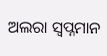ଅଲରା ସ୍ବପ୍ନମାନ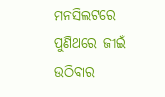ମନସିଲଟରେ
ପୁଣିଥରେ ଜୀଇଁ ଉଠିବାର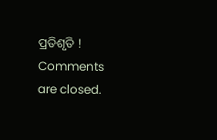ପ୍ରତିଶୃତି !
Comments are closed.